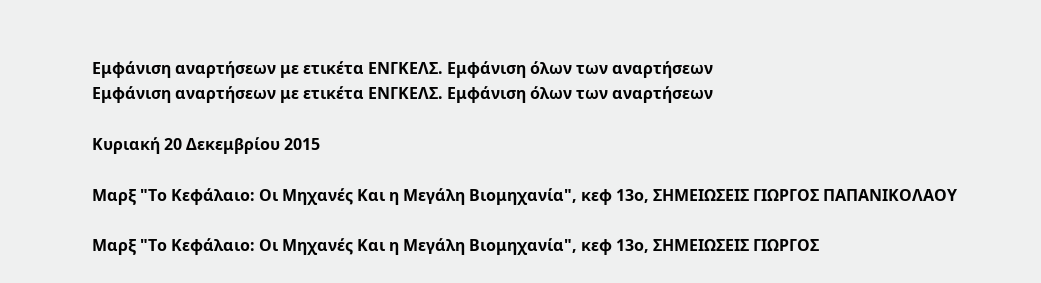Εμφάνιση αναρτήσεων με ετικέτα ΕΝΓΚΕΛΣ. Εμφάνιση όλων των αναρτήσεων
Εμφάνιση αναρτήσεων με ετικέτα ΕΝΓΚΕΛΣ. Εμφάνιση όλων των αναρτήσεων

Κυριακή 20 Δεκεμβρίου 2015

Μαρξ "Το Κεφάλαιο: Οι Μηχανές Και η Μεγάλη Βιομηχανία", κεφ 13ο, ΣΗΜΕΙΩΣΕΙΣ ΓΙΩΡΓΟΣ ΠΑΠΑΝΙΚΟΛΑΟΥ

Μαρξ "Το Κεφάλαιο: Οι Μηχανές Και η Μεγάλη Βιομηχανία", κεφ 13ο, ΣΗΜΕΙΩΣΕΙΣ ΓΙΩΡΓΟΣ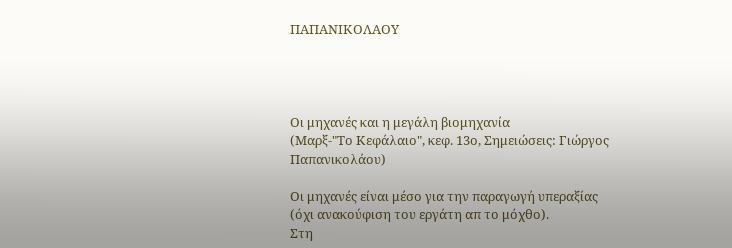ΠΑΠΑΝΙΚΟΛΑΟΥ




Οι μηχανές και η μεγάλη βιομηχανία
(Μαρξ-"Το Κεφάλαιο", κεφ. 13ο, Σημειώσεις: Γιώργος Παπανικολάου)

Οι μηχανές είναι μέσο για την παραγωγή υπεραξίας (όχι ανακούφιση του εργάτη απ το μόχθο).
Στη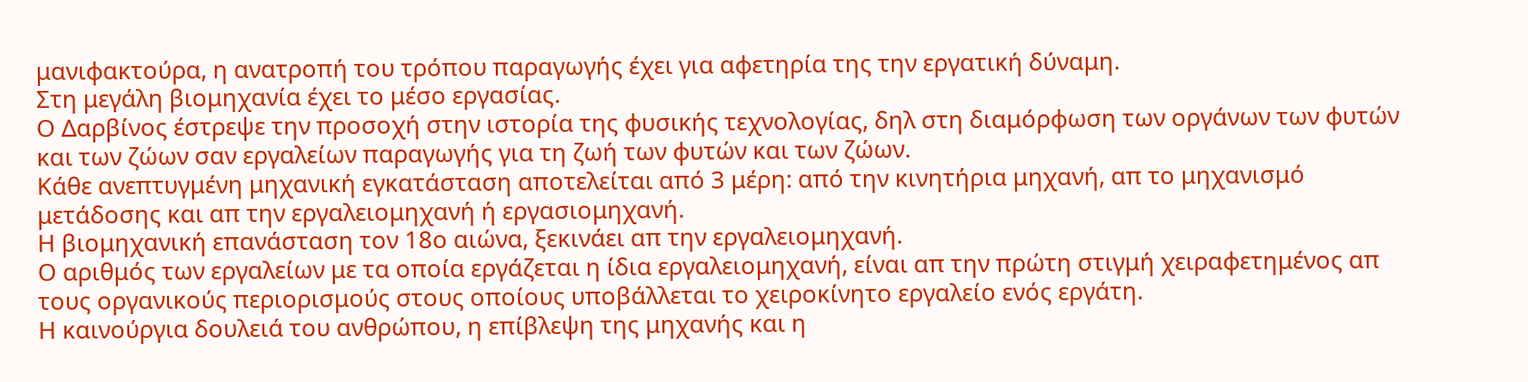μανιφακτούρα, η ανατροπή του τρόπου παραγωγής έχει για αφετηρία της την εργατική δύναμη.
Στη μεγάλη βιομηχανία έχει το μέσο εργασίας.
Ο Δαρβίνος έστρεψε την προσοχή στην ιστορία της φυσικής τεχνολογίας, δηλ στη διαμόρφωση των οργάνων των φυτών και των ζώων σαν εργαλείων παραγωγής για τη ζωή των φυτών και των ζώων.
Κάθε ανεπτυγμένη μηχανική εγκατάσταση αποτελείται από 3 μέρη: από την κινητήρια μηχανή, απ το μηχανισμό μετάδοσης και απ την εργαλειομηχανή ή εργασιομηχανή.
Η βιομηχανική επανάσταση τον 18ο αιώνα, ξεκινάει απ την εργαλειομηχανή.
Ο αριθμός των εργαλείων με τα οποία εργάζεται η ίδια εργαλειομηχανή, είναι απ την πρώτη στιγμή χειραφετημένος απ τους οργανικούς περιορισμούς στους οποίους υποβάλλεται το χειροκίνητο εργαλείο ενός εργάτη.
Η καινούργια δουλειά του ανθρώπου, η επίβλεψη της μηχανής και η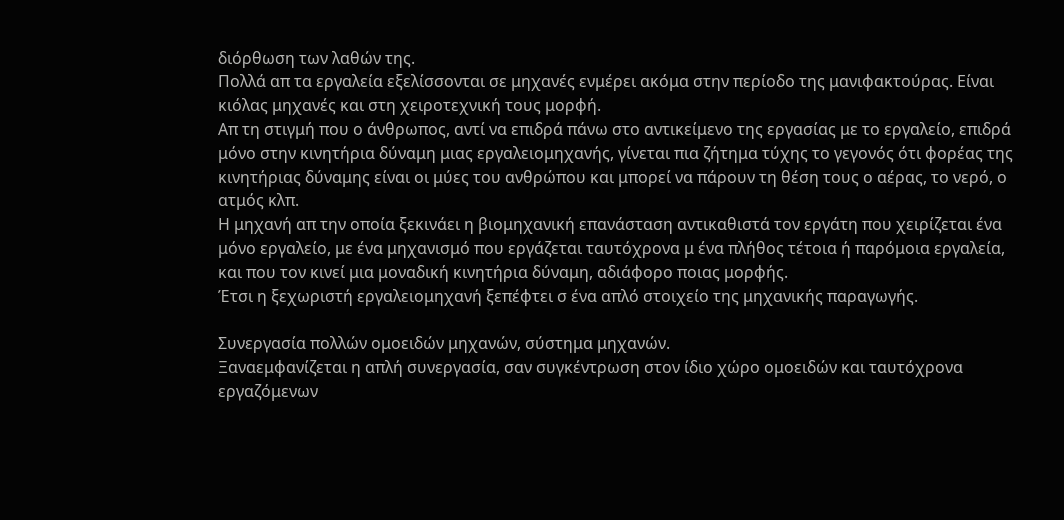διόρθωση των λαθών της.
Πολλά απ τα εργαλεία εξελίσσονται σε μηχανές ενμέρει ακόμα στην περίοδο της μανιφακτούρας. Είναι κιόλας μηχανές και στη χειροτεχνική τους μορφή.
Απ τη στιγμή που ο άνθρωπος, αντί να επιδρά πάνω στο αντικείμενο της εργασίας με το εργαλείο, επιδρά μόνο στην κινητήρια δύναμη μιας εργαλειομηχανής, γίνεται πια ζήτημα τύχης το γεγονός ότι φορέας της κινητήριας δύναμης είναι οι μύες του ανθρώπου και μπορεί να πάρουν τη θέση τους ο αέρας, το νερό, ο ατμός κλπ.
Η μηχανή απ την οποία ξεκινάει η βιομηχανική επανάσταση αντικαθιστά τον εργάτη που χειρίζεται ένα μόνο εργαλείο, με ένα μηχανισμό που εργάζεται ταυτόχρονα μ ένα πλήθος τέτοια ή παρόμοια εργαλεία, και που τον κινεί μια μοναδική κινητήρια δύναμη, αδιάφορο ποιας μορφής.
Έτσι η ξεχωριστή εργαλειομηχανή ξεπέφτει σ ένα απλό στοιχείο της μηχανικής παραγωγής.

Συνεργασία πολλών ομοειδών μηχανών, σύστημα μηχανών.
Ξαναεμφανίζεται η απλή συνεργασία, σαν συγκέντρωση στον ίδιο χώρο ομοειδών και ταυτόχρονα εργαζόμενων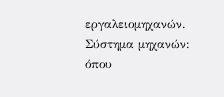εργαλειομηχανών.
Σύστημα μηχανών: όπου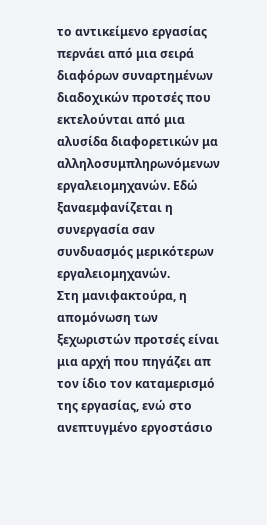το αντικείμενο εργασίας περνάει από μια σειρά διαφόρων συναρτημένων διαδοχικών προτσές που εκτελούνται από μια αλυσίδα διαφορετικών μα αλληλοσυμπληρωνόμενων εργαλειομηχανών. Εδώ ξαναεμφανίζεται η συνεργασία σαν συνδυασμός μερικότερων εργαλειομηχανών.
Στη μανιφακτούρα, η απομόνωση των ξεχωριστών προτσές είναι μια αρχή που πηγάζει απ τον ίδιο τον καταμερισμό της εργασίας, ενώ στο ανεπτυγμένο εργοστάσιο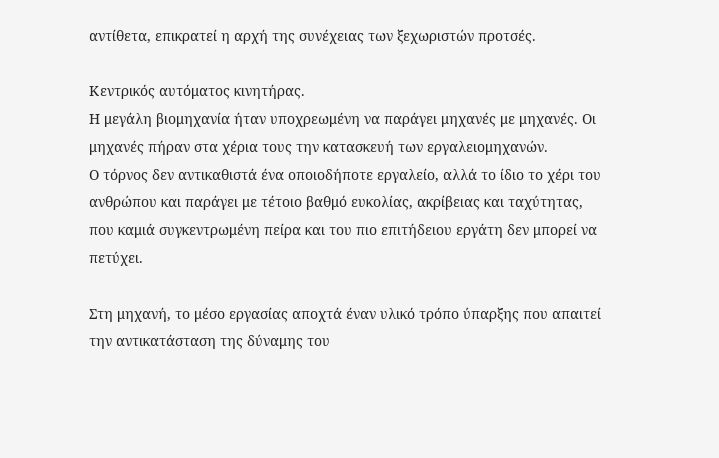αντίθετα, επικρατεί η αρχή της συνέχειας των ξεχωριστών προτσές.

Κεντρικός αυτόματος κινητήρας.
Η μεγάλη βιομηχανία ήταν υποχρεωμένη να παράγει μηχανές με μηχανές. Οι μηχανές πήραν στα χέρια τους την κατασκευή των εργαλειομηχανών.
Ο τόρνος δεν αντικαθιστά ένα οποιοδήποτε εργαλείο, αλλά το ίδιο το χέρι του ανθρώπου και παράγει με τέτοιο βαθμό ευκολίας, ακρίβειας και ταχύτητας, που καμιά συγκεντρωμένη πείρα και του πιο επιτήδειου εργάτη δεν μπορεί να πετύχει.

Στη μηχανή, το μέσο εργασίας αποχτά έναν υλικό τρόπο ύπαρξης που απαιτεί  την αντικατάσταση της δύναμης του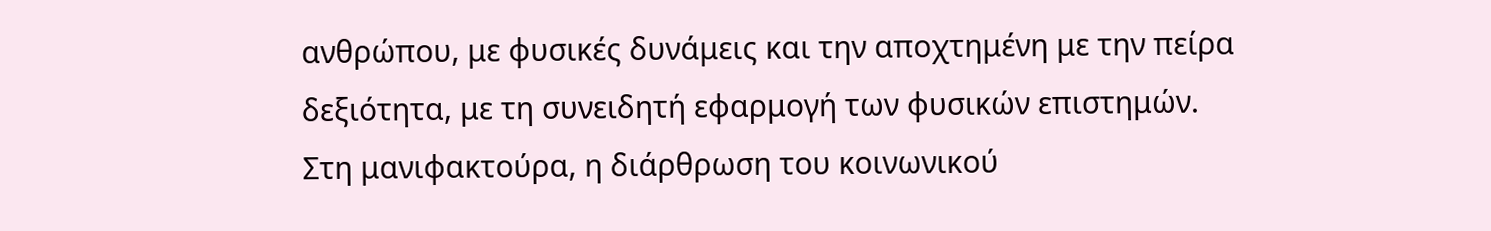ανθρώπου, με φυσικές δυνάμεις και την αποχτημένη με την πείρα δεξιότητα, με τη συνειδητή εφαρμογή των φυσικών επιστημών.
Στη μανιφακτούρα, η διάρθρωση του κοινωνικού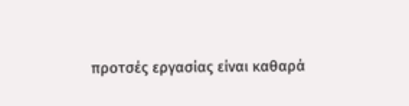προτσές εργασίας είναι καθαρά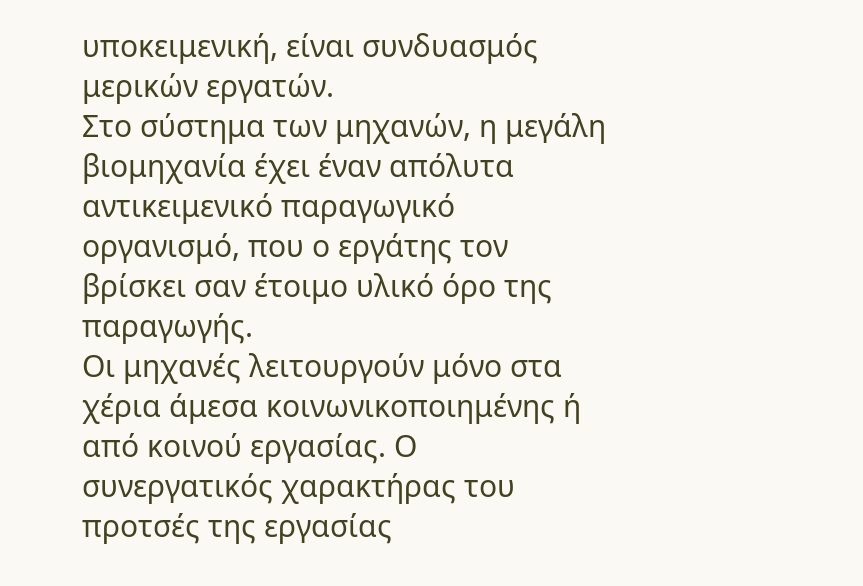υποκειμενική, είναι συνδυασμός μερικών εργατών.
Στο σύστημα των μηχανών, η μεγάλη βιομηχανία έχει έναν απόλυτα αντικειμενικό παραγωγικό οργανισμό, που ο εργάτης τον βρίσκει σαν έτοιμο υλικό όρο της παραγωγής.
Οι μηχανές λειτουργούν μόνο στα χέρια άμεσα κοινωνικοποιημένης ή από κοινού εργασίας. Ο συνεργατικός χαρακτήρας του προτσές της εργασίας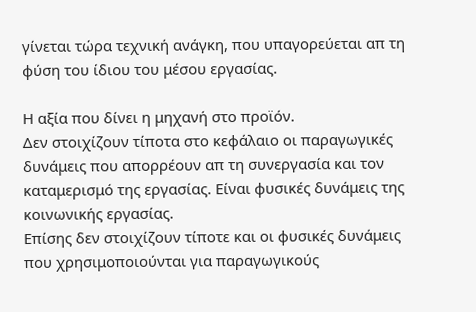γίνεται τώρα τεχνική ανάγκη, που υπαγορεύεται απ τη φύση του ίδιου του μέσου εργασίας.

Η αξία που δίνει η μηχανή στο προϊόν.
Δεν στοιχίζουν τίποτα στο κεφάλαιο οι παραγωγικές δυνάμεις που απορρέουν απ τη συνεργασία και τον καταμερισμό της εργασίας. Είναι φυσικές δυνάμεις της κοινωνικής εργασίας.
Επίσης δεν στοιχίζουν τίποτε και οι φυσικές δυνάμεις που χρησιμοποιούνται για παραγωγικούς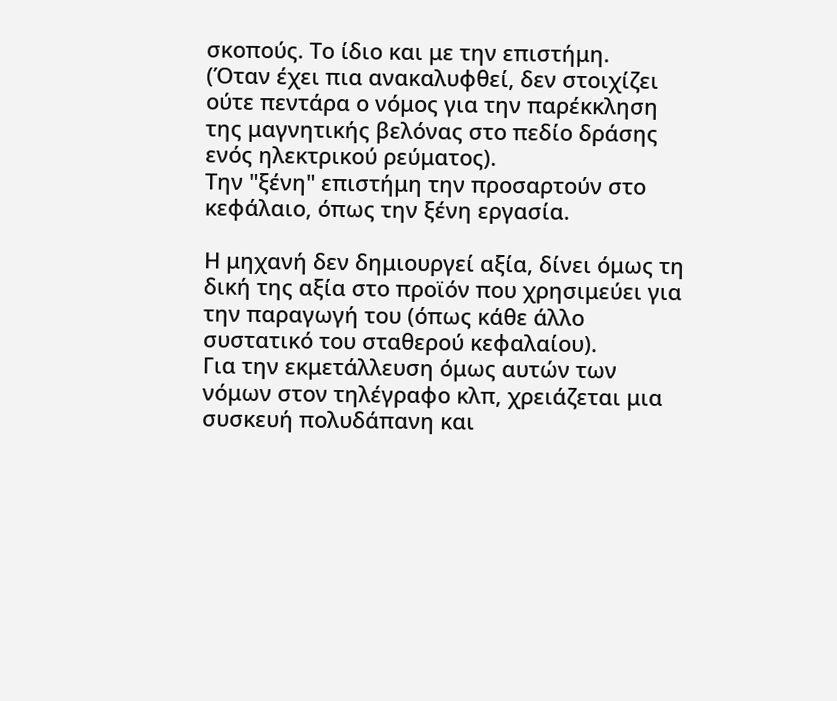σκοπούς. Το ίδιο και με την επιστήμη.
(Όταν έχει πια ανακαλυφθεί, δεν στοιχίζει ούτε πεντάρα ο νόμος για την παρέκκληση της μαγνητικής βελόνας στο πεδίο δράσης ενός ηλεκτρικού ρεύματος).
Την "ξένη" επιστήμη την προσαρτούν στο κεφάλαιο, όπως την ξένη εργασία.

Η μηχανή δεν δημιουργεί αξία, δίνει όμως τη δική της αξία στο προϊόν που χρησιμεύει για την παραγωγή του (όπως κάθε άλλο συστατικό του σταθερού κεφαλαίου).
Για την εκμετάλλευση όμως αυτών των νόμων στον τηλέγραφο κλπ, χρειάζεται μια συσκευή πολυδάπανη και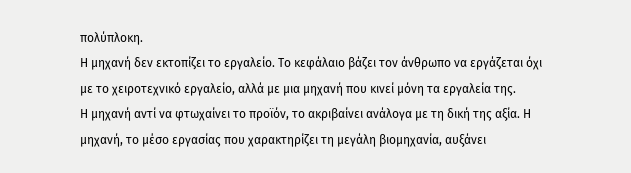πολύπλοκη.
Η μηχανή δεν εκτοπίζει το εργαλείο. Το κεφάλαιο βάζει τον άνθρωπο να εργάζεται όχι με το χειροτεχνικό εργαλείο, αλλά με μια μηχανή που κινεί μόνη τα εργαλεία της.
Η μηχανή αντί να φτωχαίνει το προϊόν, το ακριβαίνει ανάλογα με τη δική της αξία. Η μηχανή, το μέσο εργασίας που χαρακτηρίζει τη μεγάλη βιομηχανία, αυξάνει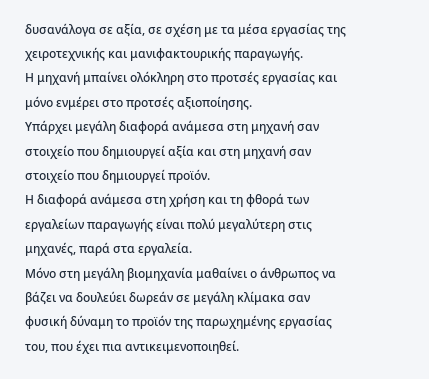δυσανάλογα σε αξία, σε σχέση με τα μέσα εργασίας της χειροτεχνικής και μανιφακτουρικής παραγωγής.
Η μηχανή μπαίνει ολόκληρη στο προτσές εργασίας και μόνο ενμέρει στο προτσές αξιοποίησης.
Υπάρχει μεγάλη διαφορά ανάμεσα στη μηχανή σαν στοιχείο που δημιουργεί αξία και στη μηχανή σαν στοιχείο που δημιουργεί προϊόν.
Η διαφορά ανάμεσα στη χρήση και τη φθορά των εργαλείων παραγωγής είναι πολύ μεγαλύτερη στις μηχανές, παρά στα εργαλεία.
Μόνο στη μεγάλη βιομηχανία μαθαίνει ο άνθρωπος να βάζει να δουλεύει δωρεάν σε μεγάλη κλίμακα σαν φυσική δύναμη το προϊόν της παρωχημένης εργασίας του, που έχει πια αντικειμενοποιηθεί.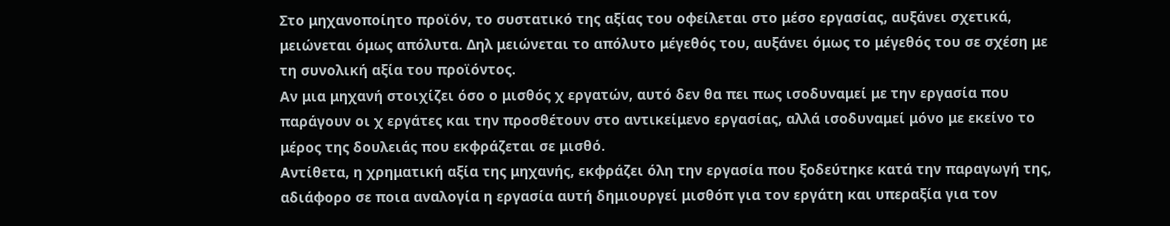Στο μηχανοποίητο προϊόν, το συστατικό της αξίας του οφείλεται στο μέσο εργασίας, αυξάνει σχετικά, μειώνεται όμως απόλυτα. Δηλ μειώνεται το απόλυτο μέγεθός του, αυξάνει όμως το μέγεθός του σε σχέση με τη συνολική αξία του προϊόντος.
Αν μια μηχανή στοιχίζει όσο ο μισθός χ εργατών, αυτό δεν θα πει πως ισοδυναμεί με την εργασία που παράγουν οι χ εργάτες και την προσθέτουν στο αντικείμενο εργασίας, αλλά ισοδυναμεί μόνο με εκείνο το μέρος της δουλειάς που εκφράζεται σε μισθό.
Αντίθετα, η χρηματική αξία της μηχανής, εκφράζει όλη την εργασία που ξοδεύτηκε κατά την παραγωγή της, αδιάφορο σε ποια αναλογία η εργασία αυτή δημιουργεί μισθόπ για τον εργάτη και υπεραξία για τον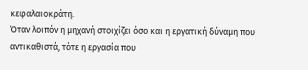κεφαλαιοκράτη.
Όταν λοιπόν η μηχανή στοιχίζει όσο και η εργατική δύναμη που αντικαθιστά, τότε η εργασία που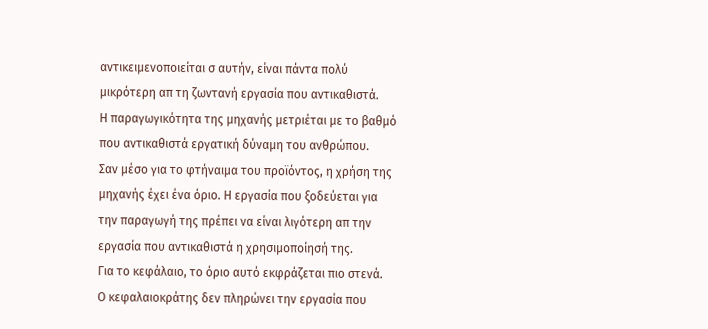αντικειμενοποιείται σ αυτήν, είναι πάντα πολύ μικρότερη απ τη ζωντανή εργασία που αντικαθιστά.
Η παραγωγικότητα της μηχανής μετριέται με το βαθμό που αντικαθιστά εργατική δύναμη του ανθρώπου.
Σαν μέσο για το φτήναιμα του προϊόντος, η χρήση της μηχανής έχει ένα όριο. Η εργασία που ξοδεύεται για την παραγωγή της πρέπει να είναι λιγότερη απ την εργασία που αντικαθιστά η χρησιμοποίησή της.
Για το κεφάλαιο, το όριο αυτό εκφράζεται πιο στενά.
Ο κεφαλαιοκράτης δεν πληρώνει την εργασία που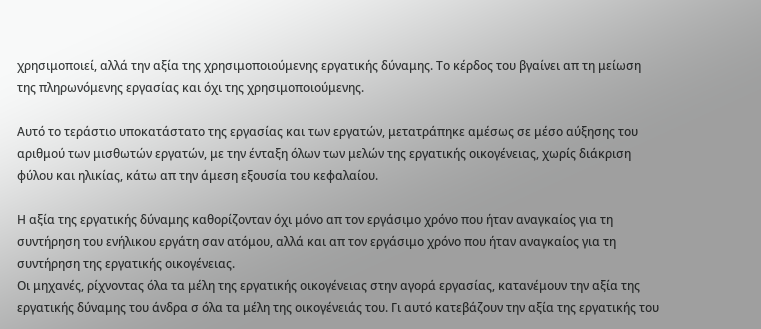χρησιμοποιεί, αλλά την αξία της χρησιμοποιούμενης εργατικής δύναμης. Το κέρδος του βγαίνει απ τη μείωση της πληρωνόμενης εργασίας και όχι της χρησιμοποιούμενης.

Αυτό το τεράστιο υποκατάστατο της εργασίας και των εργατών, μετατράπηκε αμέσως σε μέσο αύξησης του αριθμού των μισθωτών εργατών, με την ένταξη όλων των μελών της εργατικής οικογένειας, χωρίς διάκριση φύλου και ηλικίας, κάτω απ την άμεση εξουσία του κεφαλαίου.

Η αξία της εργατικής δύναμης καθορίζονταν όχι μόνο απ τον εργάσιμο χρόνο που ήταν αναγκαίος για τη συντήρηση του ενήλικου εργάτη σαν ατόμου, αλλά και απ τον εργάσιμο χρόνο που ήταν αναγκαίος για τη συντήρηση της εργατικής οικογένειας.
Οι μηχανές, ρίχνοντας όλα τα μέλη της εργατικής οικογένειας στην αγορά εργασίας, κατανέμουν την αξία της εργατικής δύναμης του άνδρα σ όλα τα μέλη της οικογένειάς του. Γι αυτό κατεβάζουν την αξία της εργατικής του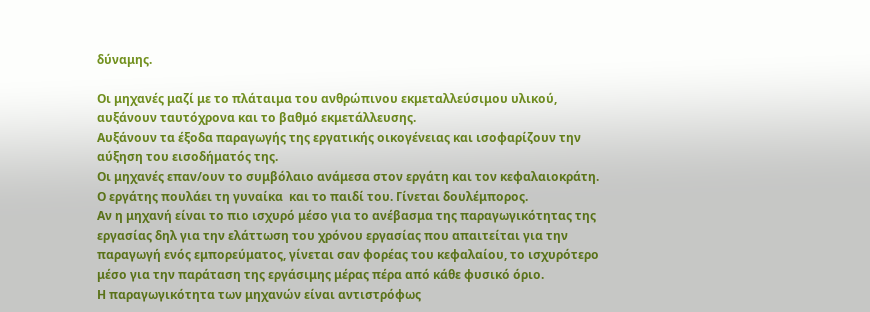δύναμης.

Οι μηχανές μαζί με το πλάταιμα του ανθρώπινου εκμεταλλεύσιμου υλικού, αυξάνουν ταυτόχρονα και το βαθμό εκμετάλλευσης.
Αυξάνουν τα έξοδα παραγωγής της εργατικής οικογένειας και ισοφαρίζουν την αύξηση του εισοδήματός της.
Οι μηχανές επαν/ουν το συμβόλαιο ανάμεσα στον εργάτη και τον κεφαλαιοκράτη. Ο εργάτης πουλάει τη γυναίκα  και το παιδί του. Γίνεται δουλέμπορος.
Αν η μηχανή είναι το πιο ισχυρό μέσο για το ανέβασμα της παραγωγικότητας της εργασίας δηλ για την ελάττωση του χρόνου εργασίας που απαιτείται για την παραγωγή ενός εμπορεύματος, γίνεται σαν φορέας του κεφαλαίου, το ισχυρότερο μέσο για την παράταση της εργάσιμης μέρας πέρα από κάθε φυσικό όριο.
Η παραγωγικότητα των μηχανών είναι αντιστρόφως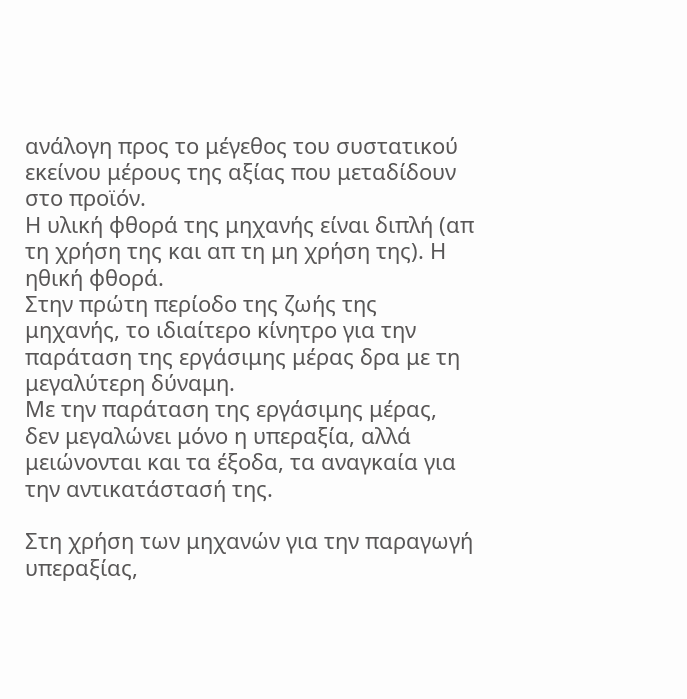ανάλογη προς το μέγεθος του συστατικού εκείνου μέρους της αξίας που μεταδίδουν στο προϊόν.
Η υλική φθορά της μηχανής είναι διπλή (απ τη χρήση της και απ τη μη χρήση της). Η ηθική φθορά.
Στην πρώτη περίοδο της ζωής της μηχανής, το ιδιαίτερο κίνητρο για την παράταση της εργάσιμης μέρας δρα με τη μεγαλύτερη δύναμη.
Με την παράταση της εργάσιμης μέρας, δεν μεγαλώνει μόνο η υπεραξία, αλλά μειώνονται και τα έξοδα, τα αναγκαία για την αντικατάστασή της.

Στη χρήση των μηχανών για την παραγωγή υπεραξίας,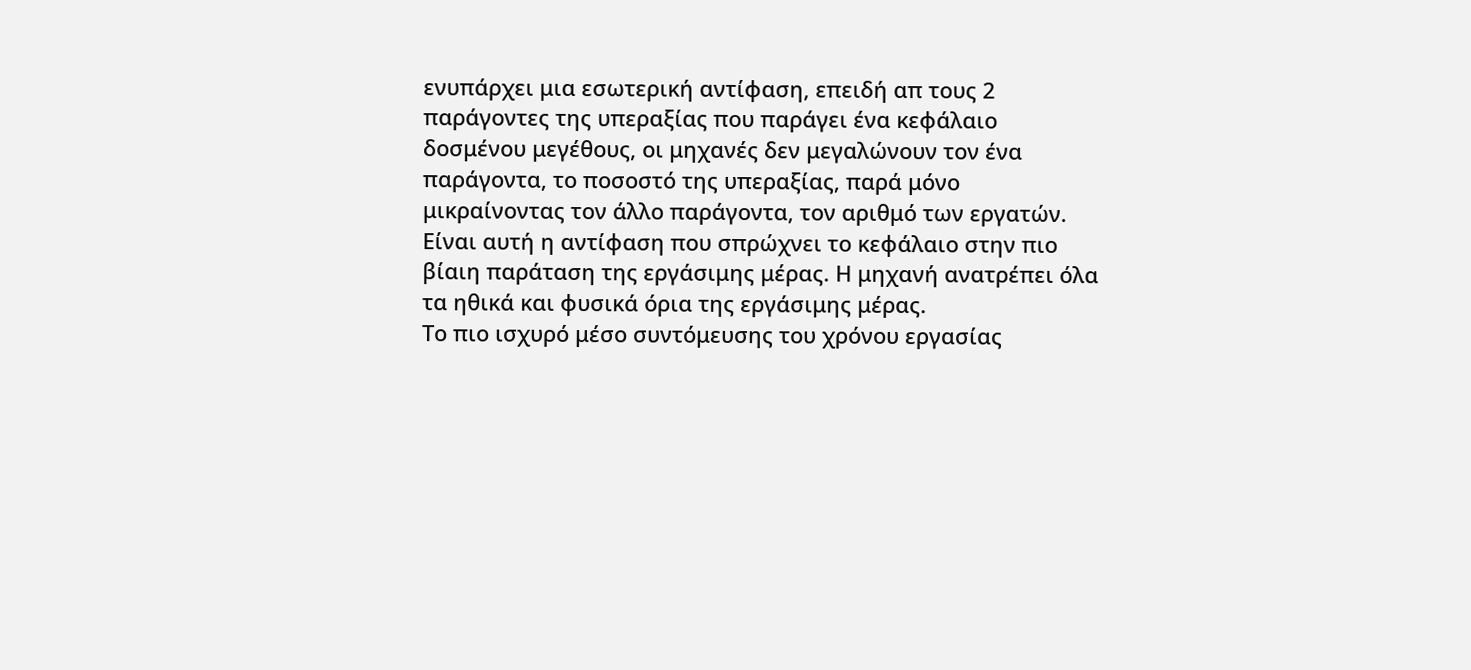ενυπάρχει μια εσωτερική αντίφαση, επειδή απ τους 2 παράγοντες της υπεραξίας που παράγει ένα κεφάλαιο δοσμένου μεγέθους, οι μηχανές δεν μεγαλώνουν τον ένα παράγοντα, το ποσοστό της υπεραξίας, παρά μόνο μικραίνοντας τον άλλο παράγοντα, τον αριθμό των εργατών. Είναι αυτή η αντίφαση που σπρώχνει το κεφάλαιο στην πιο βίαιη παράταση της εργάσιμης μέρας. Η μηχανή ανατρέπει όλα τα ηθικά και φυσικά όρια της εργάσιμης μέρας.
Το πιο ισχυρό μέσο συντόμευσης του χρόνου εργασίας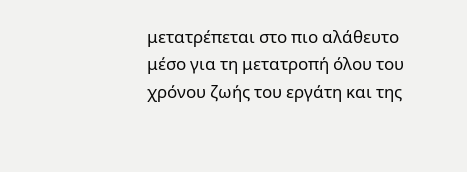μετατρέπεται στο πιο αλάθευτο μέσο για τη μετατροπή όλου του χρόνου ζωής του εργάτη και της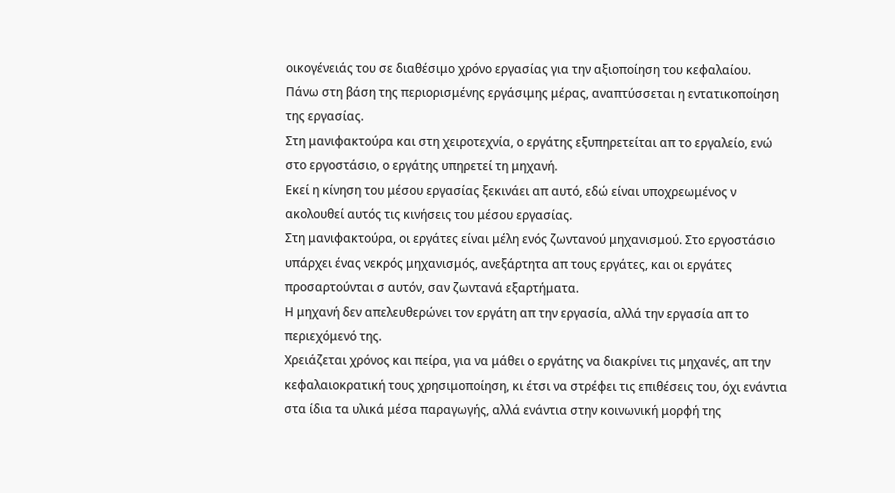οικογένειάς του σε διαθέσιμο χρόνο εργασίας για την αξιοποίηση του κεφαλαίου.
Πάνω στη βάση της περιορισμένης εργάσιμης μέρας, αναπτύσσεται η εντατικοποίηση της εργασίας.
Στη μανιφακτούρα και στη χειροτεχνία, ο εργάτης εξυπηρετείται απ το εργαλείο, ενώ στο εργοστάσιο, ο εργάτης υπηρετεί τη μηχανή.
Εκεί η κίνηση του μέσου εργασίας ξεκινάει απ αυτό, εδώ είναι υποχρεωμένος ν ακολουθεί αυτός τις κινήσεις του μέσου εργασίας.
Στη μανιφακτούρα, οι εργάτες είναι μέλη ενός ζωντανού μηχανισμού. Στο εργοστάσιο υπάρχει ένας νεκρός μηχανισμός, ανεξάρτητα απ τους εργάτες, και οι εργάτες προσαρτούνται σ αυτόν, σαν ζωντανά εξαρτήματα.
Η μηχανή δεν απελευθερώνει τον εργάτη απ την εργασία, αλλά την εργασία απ το περιεχόμενό της.
Χρειάζεται χρόνος και πείρα, για να μάθει ο εργάτης να διακρίνει τις μηχανές, απ την κεφαλαιοκρατική τους χρησιμοποίηση, κι έτσι να στρέφει τις επιθέσεις του, όχι ενάντια στα ίδια τα υλικά μέσα παραγωγής, αλλά ενάντια στην κοινωνική μορφή της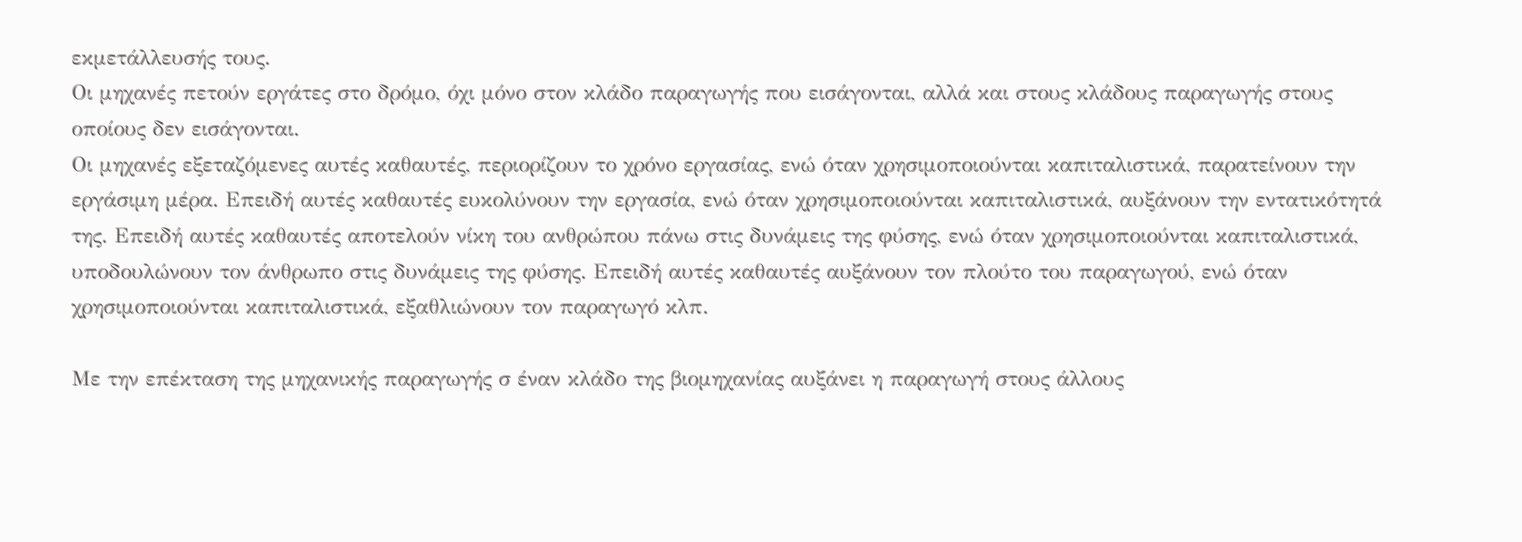εκμετάλλευσής τους.
Οι μηχανές πετούν εργάτες στο δρόμο, όχι μόνο στον κλάδο παραγωγής που εισάγονται, αλλά και στους κλάδους παραγωγής στους οποίους δεν εισάγονται.
Οι μηχανές εξεταζόμενες αυτές καθαυτές, περιορίζουν το χρόνο εργασίας, ενώ όταν χρησιμοποιούνται καπιταλιστικά, παρατείνουν την εργάσιμη μέρα. Επειδή αυτές καθαυτές ευκολύνουν την εργασία, ενώ όταν χρησιμοποιούνται καπιταλιστικά, αυξάνουν την εντατικότητά της. Επειδή αυτές καθαυτές αποτελούν νίκη του ανθρώπου πάνω στις δυνάμεις της φύσης, ενώ όταν χρησιμοποιούνται καπιταλιστικά, υποδουλώνουν τον άνθρωπο στις δυνάμεις της φύσης. Επειδή αυτές καθαυτές αυξάνουν τον πλούτο του παραγωγού, ενώ όταν χρησιμοποιούνται καπιταλιστικά, εξαθλιώνουν τον παραγωγό κλπ.

Με την επέκταση της μηχανικής παραγωγής σ έναν κλάδο της βιομηχανίας αυξάνει η παραγωγή στους άλλους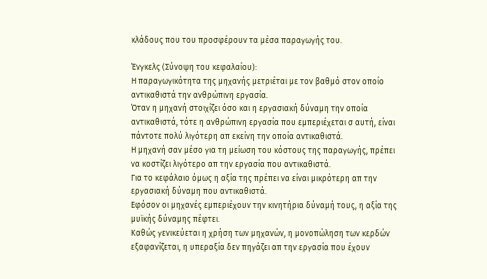κλάδους που του προσφέρουν τα μέσα παραγωγής του.

Ένγκελς (Σύνοψη του κεφαλαίου):
Η παραγωγικότητα της μηχανής μετριέται με τον βαθμό στον οποίο αντικαθιστά την ανθρώπινη εργασία.
Όταν η μηχανή στοιχίζει όσο και η εργασιακή δύναμη την οποία αντικαθιστά, τότε η ανθρώπινη εργασία που εμπεριέχεται σ αυτή, είναι πάντοτε πολύ λιγότερη απ εκείνη την οποία αντικαθιστά.
Η μηχανή σαν μέσο για τη μείωση του κόστους της παραγωγής, πρέπει να κοστίζει λιγότερο απ την εργασία που αντικαθιστά.
Για το κεφάλαιο όμως η αξία της πρέπει να είναι μικρότερη απ την εργασιακή δύναμη που αντικαθιστά.
Εφόσον οι μηχανές εμπεριέχουν την κινητήρια δύναμή τους, η αξία της μυϊκής δύναμης πέφτει.
Καθώς γενικεύεται η χρήση των μηχανών, η μονοπώληση των κερδών εξαφανίζεται, η υπεραξία δεν πηγάζει απ την εργασία που έχουν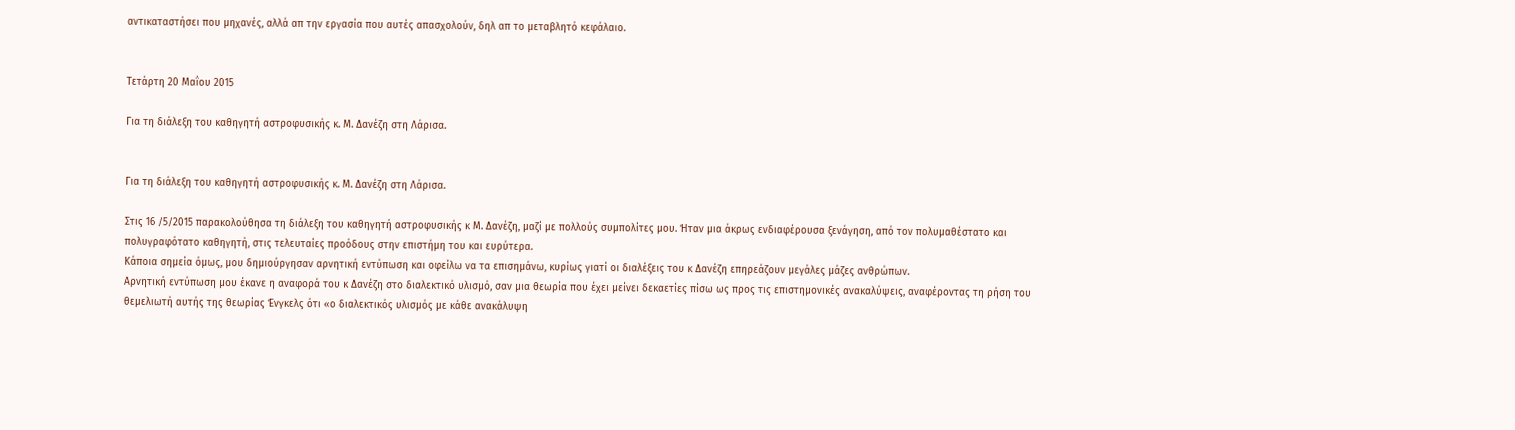αντικαταστήσει που μηχανές, αλλά απ την εργασία που αυτές απασχολούν, δηλ απ το μεταβλητό κεφάλαιο.


Τετάρτη 20 Μαΐου 2015

Για τη διάλεξη του καθηγητή αστροφυσικής κ. Μ. Δανέζη στη Λάρισα.


Για τη διάλεξη του καθηγητή αστροφυσικής κ. Μ. Δανέζη στη Λάρισα.

Στις 16 /5/2015 παρακολούθησα τη διάλεξη του καθηγητή αστροφυσικής κ Μ. Δανέζη, μαζί με πολλούς συμπολίτες μου. Ήταν μια άκρως ενδιαφέρουσα ξενάγηση, από τον πολυμαθέστατο και πολυγραφότατο καθηγητή, στις τελευταίες προόδους στην επιστήμη του και ευρύτερα.
Κάποια σημεία όμως, μου δημιούργησαν αρνητική εντύπωση και οφείλω να τα επισημάνω, κυρίως γιατί οι διαλέξεις του κ Δανέζη επηρεάζουν μεγάλες μάζες ανθρώπων.
Αρνητική εντύπωση μου έκανε η αναφορά του κ Δανέζη στο διαλεκτικό υλισμό, σαν μια θεωρία που έχει μείνει δεκαετίες πίσω ως προς τις επιστημονικές ανακαλύψεις, αναφέροντας τη ρήση του θεμελιωτή αυτής της θεωρίας Ένγκελς ότι «ο διαλεκτικός υλισμός με κάθε ανακάλυψη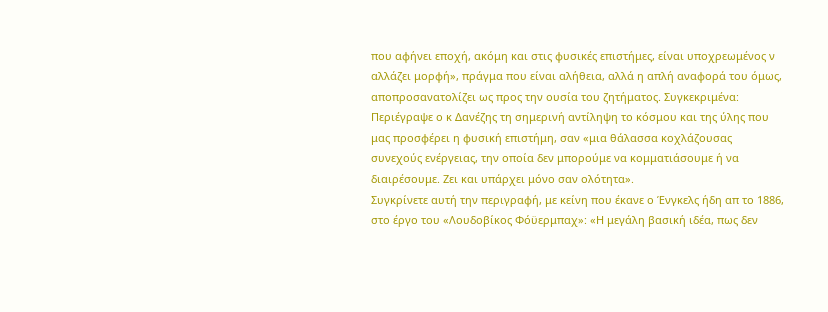που αφήνει εποχή, ακόμη και στις φυσικές επιστήμες, είναι υποχρεωμένος ν αλλάζει μορφή», πράγμα που είναι αλήθεια, αλλά η απλή αναφορά του όμως,  αποπροσανατολίζει ως προς την ουσία του ζητήματος. Συγκεκριμένα:
Περιέγραψε ο κ Δανέζης τη σημερινή αντίληψη το κόσμου και της ύλης που μας προσφέρει η φυσική επιστήμη, σαν «μια θάλασσα κοχλάζουσας συνεχούς ενέργειας, την οποία δεν μπορούμε να κομματιάσουμε ή να διαιρέσουμε. Ζει και υπάρχει μόνο σαν ολότητα».
Συγκρίνετε αυτή την περιγραφή, με κείνη που έκανε ο Ένγκελς ήδη απ το 1886, στο έργο του «Λουδοβίκος Φόϋερμπαχ»: «Η μεγάλη βασική ιδέα, πως δεν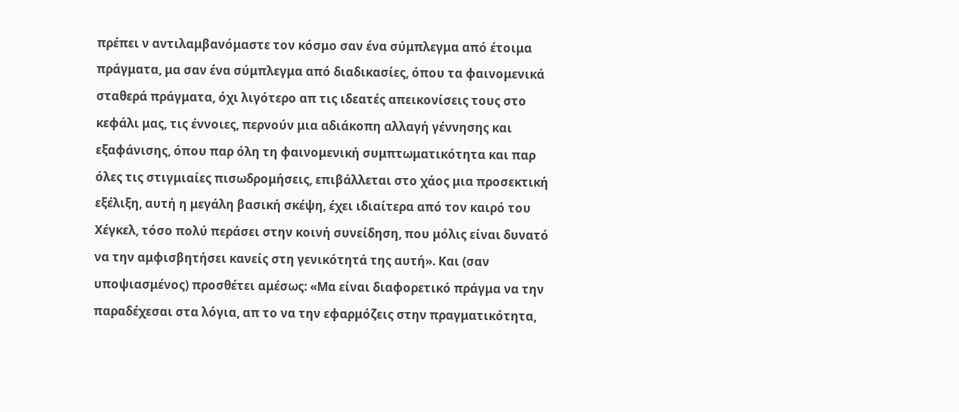πρέπει ν αντιλαμβανόμαστε τον κόσμο σαν ένα σύμπλεγμα από έτοιμα πράγματα, μα σαν ένα σύμπλεγμα από διαδικασίες, όπου τα φαινομενικά σταθερά πράγματα, όχι λιγότερο απ τις ιδεατές απεικονίσεις τους στο κεφάλι μας, τις έννοιες, περνούν μια αδιάκοπη αλλαγή γέννησης και εξαφάνισης, όπου παρ όλη τη φαινομενική συμπτωματικότητα και παρ όλες τις στιγμιαίες πισωδρομήσεις, επιβάλλεται στο χάος μια προσεκτική εξέλιξη, αυτή η μεγάλη βασική σκέψη, έχει ιδιαίτερα από τον καιρό του Χέγκελ, τόσο πολύ περάσει στην κοινή συνείδηση, που μόλις είναι δυνατό να την αμφισβητήσει κανείς στη γενικότητά της αυτή». Και (σαν υποψιασμένος) προσθέτει αμέσως: «Μα είναι διαφορετικό πράγμα να την παραδέχεσαι στα λόγια, απ το να την εφαρμόζεις στην πραγματικότητα,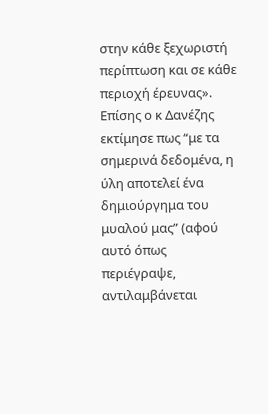στην κάθε ξεχωριστή περίπτωση και σε κάθε περιοχή έρευνας».
Επίσης ο κ Δανέζης εκτίμησε πως “με τα σημερινά δεδομένα, η ύλη αποτελεί ένα δημιούργημα του μυαλού μας” (αφού αυτό όπως περιέγραψε, αντιλαμβάνεται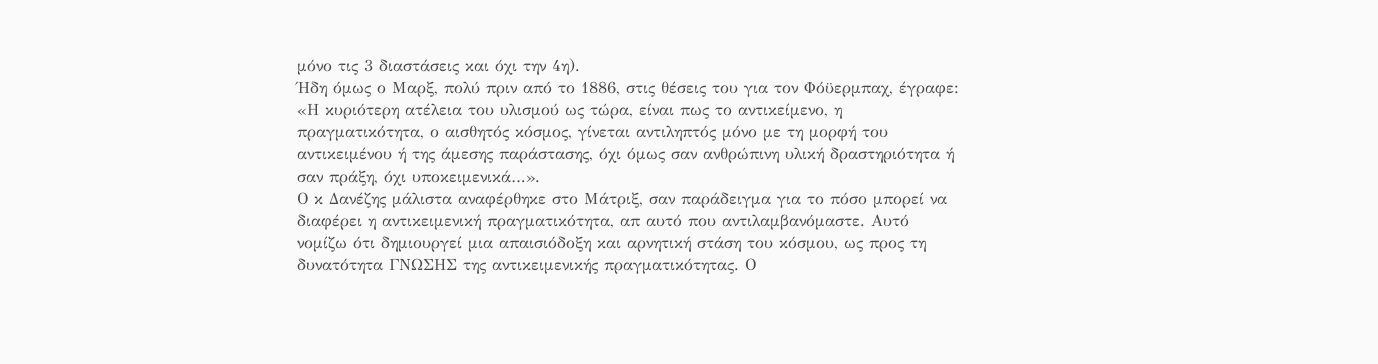μόνο τις 3 διαστάσεις και όχι την 4η).
Ήδη όμως ο Μαρξ, πολύ πριν από το 1886, στις θέσεις του για τον Φόϋερμπαχ, έγραφε: «Η κυριότερη ατέλεια του υλισμού ως τώρα, είναι πως το αντικείμενο, η πραγματικότητα, ο αισθητός κόσμος, γίνεται αντιληπτός μόνο με τη μορφή του αντικειμένου ή της άμεσης παράστασης, όχι όμως σαν ανθρώπινη υλική δραστηριότητα ή σαν πράξη, όχι υποκειμενικά…».
Ο κ Δανέζης μάλιστα αναφέρθηκε στο Μάτριξ, σαν παράδειγμα για το πόσο μπορεί να διαφέρει η αντικειμενική πραγματικότητα, απ αυτό που αντιλαμβανόμαστε. Αυτό νομίζω ότι δημιουργεί μια απαισιόδοξη και αρνητική στάση του κόσμου, ως προς τη δυνατότητα ΓΝΩΣΗΣ της αντικειμενικής πραγματικότητας. Ο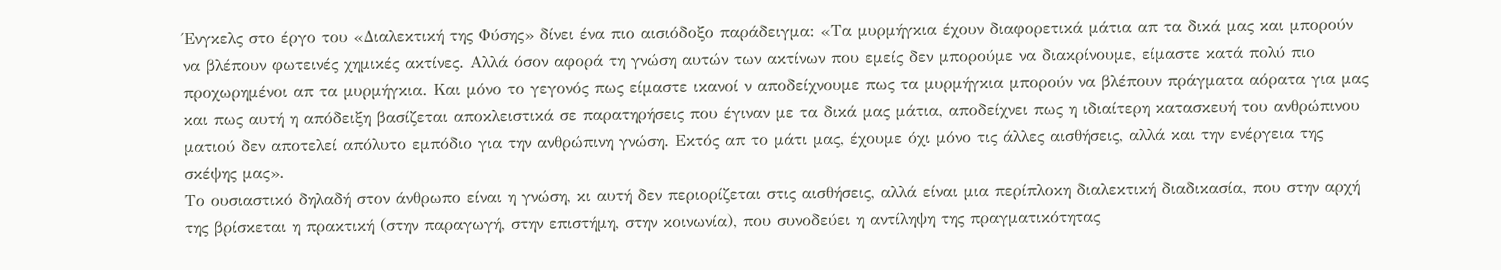Ένγκελς στο έργο του «Διαλεκτική της Φύσης» δίνει ένα πιο αισιόδοξο παράδειγμα: «Τα μυρμήγκια έχουν διαφορετικά μάτια απ τα δικά μας και μπορούν να βλέπουν φωτεινές χημικές ακτίνες. Αλλά όσον αφορά τη γνώση αυτών των ακτίνων που εμείς δεν μπορούμε να διακρίνουμε, είμαστε κατά πολύ πιο προχωρημένοι απ τα μυρμήγκια. Και μόνο το γεγονός πως είμαστε ικανοί ν αποδείχνουμε πως τα μυρμήγκια μπορούν να βλέπουν πράγματα αόρατα για μας και πως αυτή η απόδειξη βασίζεται αποκλειστικά σε παρατηρήσεις που έγιναν με τα δικά μας μάτια, αποδείχνει πως η ιδιαίτερη κατασκευή του ανθρώπινου ματιού δεν αποτελεί απόλυτο εμπόδιο για την ανθρώπινη γνώση. Εκτός απ το μάτι μας, έχουμε όχι μόνο τις άλλες αισθήσεις, αλλά και την ενέργεια της σκέψης μας».
Το ουσιαστικό δηλαδή στον άνθρωπο είναι η γνώση, κι αυτή δεν περιορίζεται στις αισθήσεις, αλλά είναι μια περίπλοκη διαλεκτική διαδικασία, που στην αρχή της βρίσκεται η πρακτική (στην παραγωγή, στην επιστήμη, στην κοινωνία), που συνοδεύει η αντίληψη της πραγματικότητας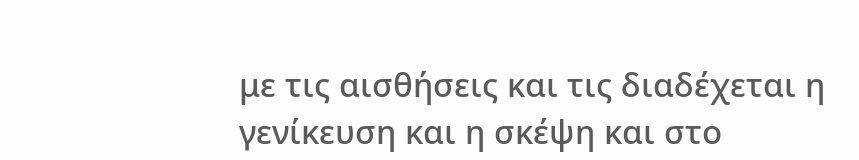με τις αισθήσεις και τις διαδέχεται η γενίκευση και η σκέψη και στο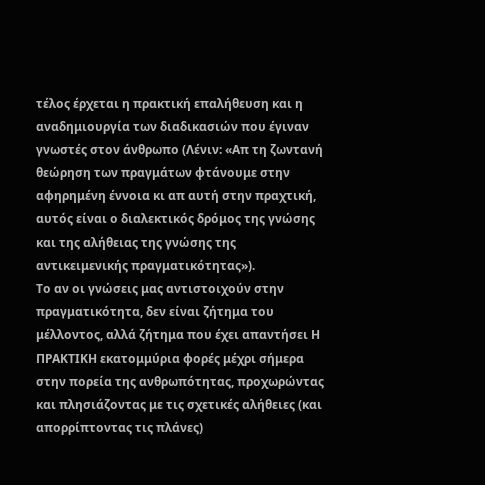τέλος έρχεται η πρακτική επαλήθευση και η αναδημιουργία των διαδικασιών που έγιναν γνωστές στον άνθρωπο (Λένιν: «Απ τη ζωντανή θεώρηση των πραγμάτων φτάνουμε στην αφηρημένη έννοια κι απ αυτή στην πραχτική, αυτός είναι ο διαλεκτικός δρόμος της γνώσης και της αλήθειας της γνώσης της αντικειμενικής πραγματικότητας»).
Το αν οι γνώσεις μας αντιστοιχούν στην πραγματικότητα, δεν είναι ζήτημα του μέλλοντος, αλλά ζήτημα που έχει απαντήσει Η ΠΡΑΚΤΙΚΗ εκατομμύρια φορές μέχρι σήμερα στην πορεία της ανθρωπότητας, προχωρώντας και πλησιάζοντας με τις σχετικές αλήθειες (και απορρίπτοντας τις πλάνες)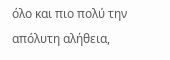όλο και πιο πολύ την απόλυτη αλήθεια,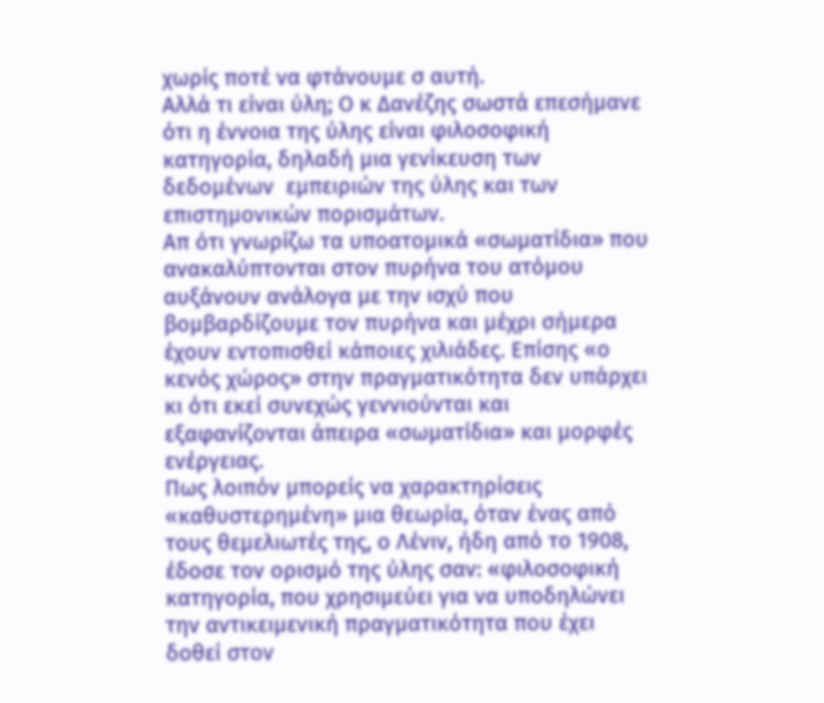χωρίς ποτέ να φτάνουμε σ αυτή.
Αλλά τι είναι ύλη; Ο κ Δανέζης σωστά επεσήμανε ότι η έννοια της ύλης είναι φιλοσοφική κατηγορία, δηλαδή μια γενίκευση των δεδομένων  εμπειριών της ύλης και των επιστημονικών πορισμάτων.
Απ ότι γνωρίζω τα υποατομικά «σωματίδια» που ανακαλύπτονται στον πυρήνα του ατόμου αυξάνουν ανάλογα με την ισχύ που βομβαρδίζουμε τον πυρήνα και μέχρι σήμερα έχουν εντοπισθεί κάποιες χιλιάδες. Επίσης «ο κενός χώρος» στην πραγματικότητα δεν υπάρχει κι ότι εκεί συνεχώς γεννιούνται και εξαφανίζονται άπειρα «σωματίδια» και μορφές ενέργειας.
Πως λοιπόν μπορείς να χαρακτηρίσεις «καθυστερημένη» μια θεωρία, όταν ένας από τους θεμελιωτές της, ο Λένιν, ήδη από το 1908, έδοσε τον ορισμό της ύλης σαν: «φιλοσοφική κατηγορία, που χρησιμεύει για να υποδηλώνει την αντικειμενική πραγματικότητα που έχει δοθεί στον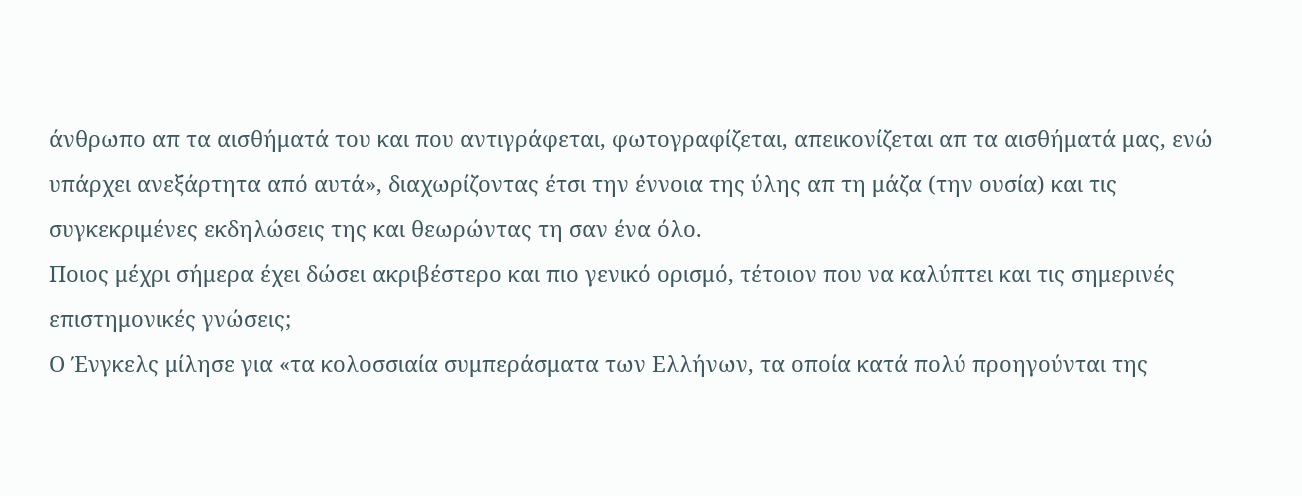άνθρωπο απ τα αισθήματά του και που αντιγράφεται, φωτογραφίζεται, απεικονίζεται απ τα αισθήματά μας, ενώ υπάρχει ανεξάρτητα από αυτά», διαχωρίζοντας έτσι την έννοια της ύλης απ τη μάζα (την ουσία) και τις συγκεκριμένες εκδηλώσεις της και θεωρώντας τη σαν ένα όλο.
Ποιος μέχρι σήμερα έχει δώσει ακριβέστερο και πιο γενικό ορισμό, τέτοιον που να καλύπτει και τις σημερινές επιστημονικές γνώσεις;
Ο Ένγκελς μίλησε για «τα κολοσσιαία συμπεράσματα των Ελλήνων, τα οποία κατά πολύ προηγούνται της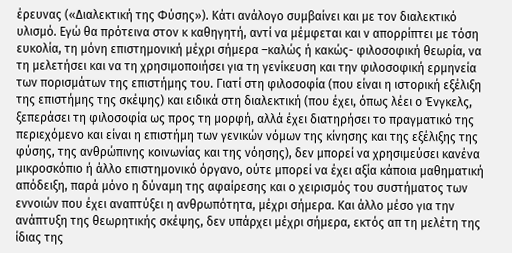έρευνας («Διαλεκτική της Φύσης»). Κάτι ανάλογο συμβαίνει και με τον διαλεκτικό υλισμό. Εγώ θα πρότεινα στον κ καθηγητή, αντί να μέμφεται και ν απορρίπτει με τόση ευκολία, τη μόνη επιστημονική μέχρι σήμερα –καλώς ή κακώς- φιλοσοφική θεωρία, να τη μελετήσει και να τη χρησιμοποιήσει για τη γενίκευση και την φιλοσοφική ερμηνεία των πορισμάτων της επιστήμης του. Γιατί στη φιλοσοφία (που είναι η ιστορική εξέλιξη της επιστήμης της σκέψης) και ειδικά στη διαλεκτική (που έχει, όπως λέει ο Ένγκελς, ξεπεράσει τη φιλοσοφία ως προς τη μορφή, αλλά έχει διατηρήσει το πραγματικό της περιεχόμενο και είναι η επιστήμη των γενικών νόμων της κίνησης και της εξέλιξης της φύσης, της ανθρώπινης κοινωνίας και της νόησης), δεν μπορεί να χρησιμεύσει κανένα μικροσκόπιο ή άλλο επιστημονικό όργανο, ούτε μπορεί να έχει αξία κάποια μαθηματική απόδειξη, παρά μόνο η δύναμη της αφαίρεσης και ο χειρισμός του συστήματος των εννοιών που έχει αναπτύξει η ανθρωπότητα, μέχρι σήμερα. Και άλλο μέσο για την ανάπτυξη της θεωρητικής σκέψης, δεν υπάρχει μέχρι σήμερα, εκτός απ τη μελέτη της ίδιας της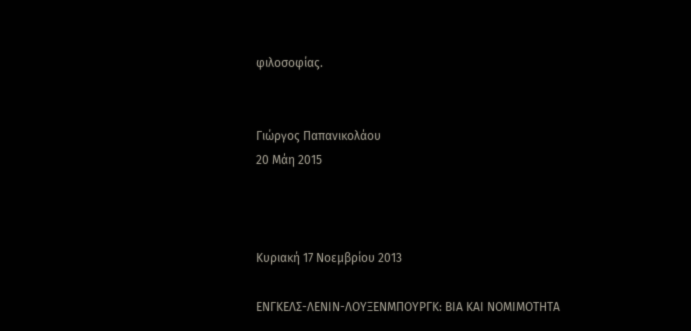φιλοσοφίας.


Γιώργος Παπανικολάου
20 Μάη 2015



Κυριακή 17 Νοεμβρίου 2013

ΕΝΓΚΕΛΣ-ΛΕΝΙΝ-ΛΟΥΞΕΝΜΠΟΥΡΓΚ: ΒΙΑ ΚΑΙ ΝΟΜΙΜΟΤΗΤΑ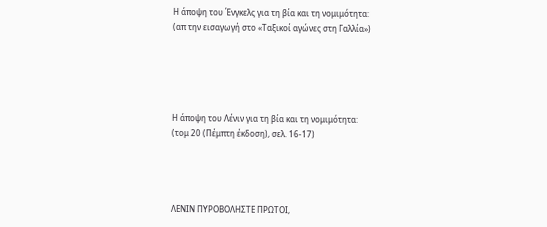Η άποψη του Ένγκελς για τη βία και τη νομιμότητα:
(απ την εισαγωγή στο «Ταξικοί αγώνες στη Γαλλία»)





Η άποψη του Λένιν για τη βία και τη νομιμότητα:
(τομ 20 (Πέμπτη έκδοση), σελ. 16-17)




ΛΕΝΙΝ ΠΥΡΟΒΟΛΗΣΤΕ ΠΡΩΤΟΙ,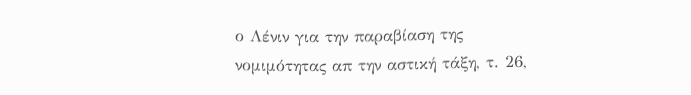ο Λένιν για την παραβίαση της νομιμότητας απ την αστική τάξη, τ. 26,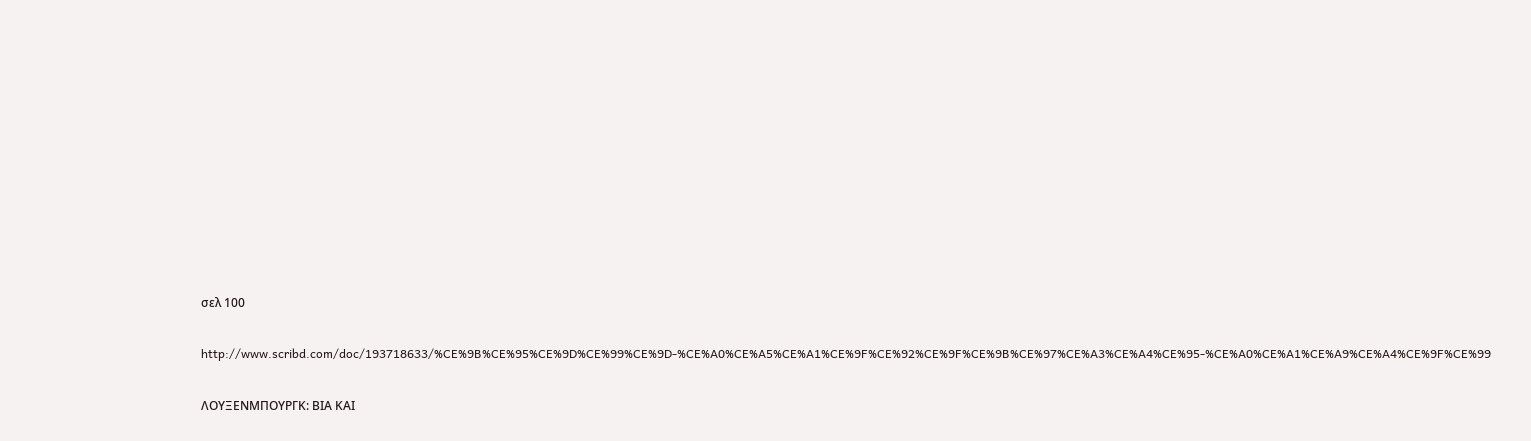σελ 100

http://www.scribd.com/doc/193718633/%CE%9B%CE%95%CE%9D%CE%99%CE%9D-%CE%A0%CE%A5%CE%A1%CE%9F%CE%92%CE%9F%CE%9B%CE%97%CE%A3%CE%A4%CE%95-%CE%A0%CE%A1%CE%A9%CE%A4%CE%9F%CE%99

ΛΟΥΞΕΝΜΠΟΥΡΓΚ: ΒΙΑ ΚΑΙ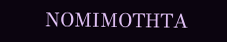ΝΟΜΙΜΟΤΗΤΑ